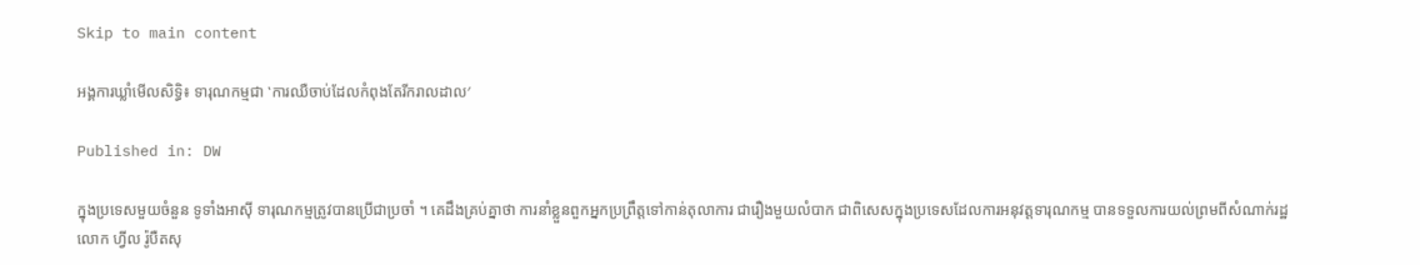Skip to main content

អង្គការឃ្លាំមើលសិទិ្ធ៖ ទារុណកម្មជា ‛ការឈឺចាប់ដែលកំពុងតែរីករាលដាល′

Published in: DW

ក្នុងប្រទេសមួយចំនួន ទូទាំងអាស៊ី ទារុណកម្មត្រូវបានប្រើជាប្រចាំ ។ គេដឹងគ្រប់គ្នាថា ការនាំខ្លួនពួកអ្នកប្រព្រឹត្តទៅកាន់តុលាការ ជារឿងមួយលំបាក ជាពិសេសក្នុងប្រទេសដែលការអនុវត្តទារុណកម្ម បានទទួលការយល់ព្រមពីសំណាក់រដ្ឋ លោក ហ្វីល រ៉ូបឺតសុ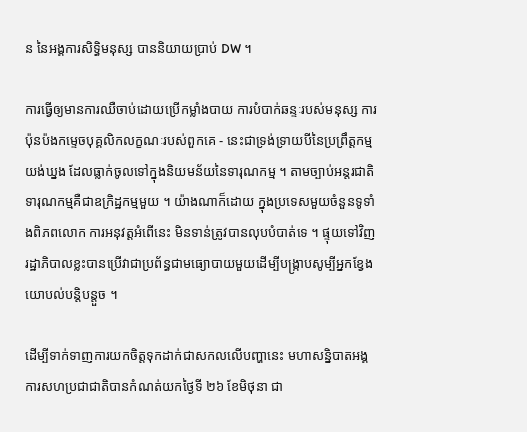ន នៃអង្គការសិទិ្ធមនុស្ស បាននិយាយប្រាប់ DW ។

ការធ្វើឲ្យមានការឈឺចាប់ដោយប្រើកម្លាំងបាយ ការបំបាក់ឆន្ទៈរបស់មនុស្ស ការប៉ុនប៉ងកម្ទេចបុគ្គលិកលក្ខណៈរបស់ពួកគេ - នេះជាទ្រង់ទ្រាយបីនៃប្រព្រឹត្តកម្មយង់ឃ្នង ដែលធ្លាក់ចូលទៅក្នុងនិយមន័យនៃទារុណកម្ម ។ តាមច្បាប់អន្តរជាតិ ទារុណកម្មគឺជាឧក្រិដ្ឋកម្មមួយ ។ យ៉ាងណាក៏ដោយ ក្នុងប្រទេសមួយចំនួនទូទាំងពិភពលោក ការអនុវត្តអំពើនេះ មិនទាន់ត្រូវបានលុបបំបាត់ទេ ។ ផ្ទុយទៅវិញ រដ្ឋាភិបាលខ្លះបានប្រើវាជាប្រព័ន្ធជាមធ្យោបាយមួយដើម្បីបង្ក្រាបសូម្បីអ្នកខ្វែងយោបល់បន្តិបន្តួច ។

ដើម្បីទាក់ទាញការយកចិត្តទុកដាក់ជាសកលលើបញ្ហានេះ មហាសន្និបាតអង្គការសហប្រជាជាតិបានកំណត់យកថ្ងៃទី ២៦ ខែមិថុនា ជា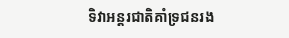ទិវាអន្តរជាតិគាំទ្រជនរង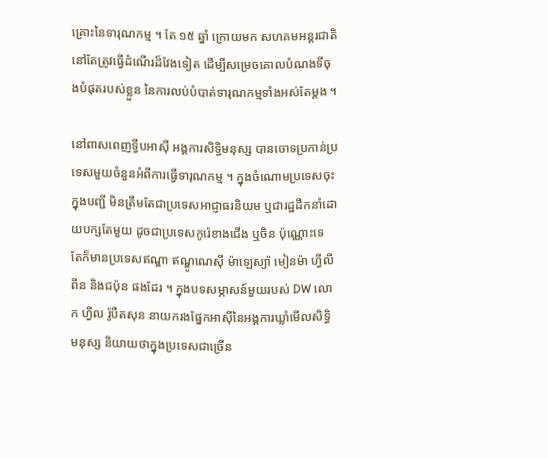គ្រោះនៃទារុណកម្ម ។ តែ ១៥ ឆ្នាំ ក្រោយមក សហគមអន្តរជាតិនៅតែត្រូវធ្វើដំណើរដ៏វែងទៀត ដើម្បីសម្រេចគោលបំណងទីចុងបំផុតរបស់ខ្លួន នៃការលប់បំបាត់ទារុណកម្មទាំងអស់តែម្តង ។

នៅពាសពេញទ្វីបអាស៊ី អង្គការសិទិ្ធមនុស្ស បានចោទប្រកាន់ប្រទេសមួយចំនួនអំពីការធ្វើទារុណកម្ម ។ ក្នុងចំណោមប្រទេសចុះក្នុងបញ្ជី មិនត្រឹមតែជាប្រទេសអាជ្ញាធរនិយម ឬជារដ្ឋដឹកនាំដោយបក្សតែមួយ ដូចជាប្រទេសកូរ៉េខាងជើង ឬចិន ប៉ុណ្ណោះទេ តែក៏មានប្រទេសឥណ្ឌា ឥណ្ឌូណេស៊ី ម៉ាឡេស្យ៉ា មៀនម៉ា ហ្វីលីពីន និងជប៉ុន ផងដែរ ។ ក្នុងបទសម្ភាសន៍មួយរបស់ DW លោក ហ្វីល រ៉ូបឺតសុន នាយករងផ្នែកអាស៊ីនៃអង្គការឃ្លាំមើលសិទិ្ធមនុស្ស និយាយថាក្នុងប្រទេសជាច្រើន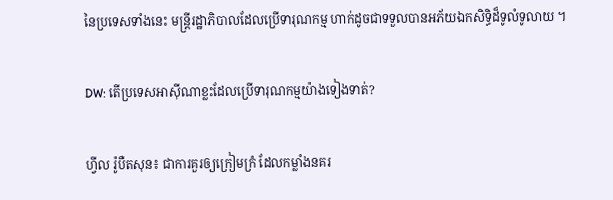នៃប្រទេសទាំងនេះ មន្ត្រីរដ្ឋាភិបាលដែលប្រើទារុណកម្ម ហាក់ដូចជាទទួលបានអភ័យឯកសិទិ្ធដ៏ទូលំទូលាយ ។

DW: តើប្រទេសអាស៊ីណាខ្លះដែលប្រើទារុណកម្មយ៉ាងទៀងទាត់?

ហ្វីល រ៉ូបឺតសុន៖ ជាការគួរឲ្យក្រៀមក្រំ ដែលកម្លាំងនគរ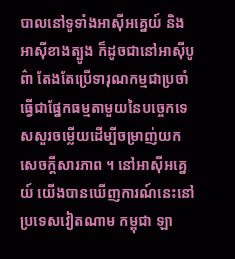បាលនៅទូទាំងអាស៊ីអគ្នេយ៍ និងអាស៊ីខាងត្បូង ក៏ដូចជានៅអាស៊ីបូព៌ា តែងតែប្រើទារុណកម្មជាប្រចាំ ធ្វើជាផ្នែកធម្មតាមួយនៃបច្ចេកទេសសួរចម្លើយដើម្បីចម្រាញ់យកសេចក្តីសារភាព ។ នៅអាស៊ីអគ្នេយ៍ យើងបានឃើញការណ៍នេះនៅប្រទេសវៀតណាម កម្ពុជា ឡា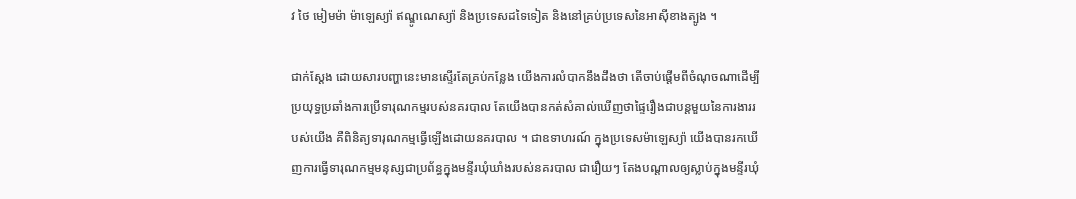វ ថៃ មៀមម៉ា ម៉ាឡេស្យ៉ា ឥណ្ឌូណេស្យ៉ា និងប្រទេសដទៃទៀត និងនៅគ្រប់ប្រទេសនៃអាស៊ីខាងត្បូង ។

ជាក់ស្តែង ដោយសារបញ្ហានេះមានស្ទើរតែគ្រប់កន្លែង យើងការលំបាកនឹងដឹងថា តើចាប់ផ្តើមពីចំណុចណាដើម្បីប្រយុទ្ធប្រឆាំងការប្រើទារុណកម្មរបស់នគរបាល តែយើងបានកត់សំគាល់ឃើញថាផ្ទៃរឿងជាបន្តមួយនៃការងាររបស់យើង គឺពិនិត្យទារុណកម្មធ្វើឡើងដោយនគរបាល ។ ជាឧទាហរណ៍ ក្នុងប្រទេសម៉ាឡេស្យ៉ា យើងបានរកឃើញការធ្វើទារុណកម្មមនុស្សជាប្រព័ន្ធក្នុងមន្ទីរឃុំឃាំងរបស់នគរបាល ជារឿយៗ តែងបណ្តាលឲ្យស្លាប់ក្នុងមន្ទីរឃុំ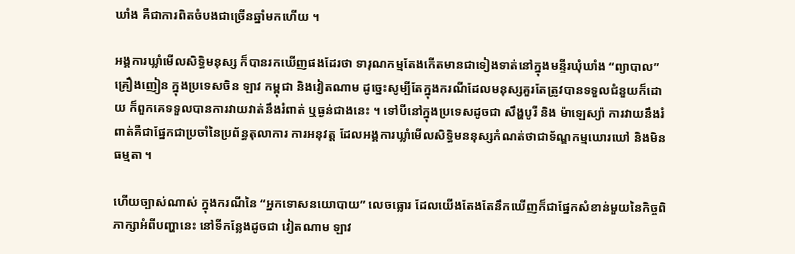ឃាំង គឺជាការពិតចំបងជាច្រើនឆ្នាំមកហើយ ។

អង្គការឃ្លាំមើលសិទ្ធិមនុស្ស ក៏បានរកឃើញផងដែរថា ទារុណកម្មតែងកើតមានជាទៀងទាត់នៅក្នុងមន្ទីរឃុំឃាំង “ព្យាបាល” គ្រឿងញៀន ក្នុងប្រទេសចិន ឡាវ កម្ពុជា និងវៀតណាម ដូច្នេះសូម្បីតែក្នុងករណីដែលមនុស្សគួរតែត្រូវបានទទួលជំនួយក៏ដោយ ក៏ពួកគេទទួលបានការវាយវាត់នឹងរំពាត់ ឬធ្ងន់ជាងនេះ ។ ទៅបីនៅក្នុងប្រទេសដូចជា សឹង្ហបូរី និង ម៉ាឡេស្យ៉ា ការវាយនឹងរំពាត់គឺជាផ្នែកជាប្រចាំនៃប្រព័ន្ធតុលាការ ការអនុវត្ត ដែលអង្គការឃ្លាំមើលសិទិ្ធមននុស្សកំណត់ថាជាទ័ណ្ឌកម្មឃោរឃៅ និងមិនធម្មតា ។

ហើយច្បាស់ណាស់ ក្នុងករណីនៃ “អ្នកទោសនយោបាយ” លេចធ្លោរ ដែលយើងតែងតែនឹកឃើញក៏ជាផ្នែកសំខាន់មួយនៃកិច្ចពិភាក្សាអំពីបញ្ហានេះ នៅទីកន្លែងដូចជា វៀតណាម ឡាវ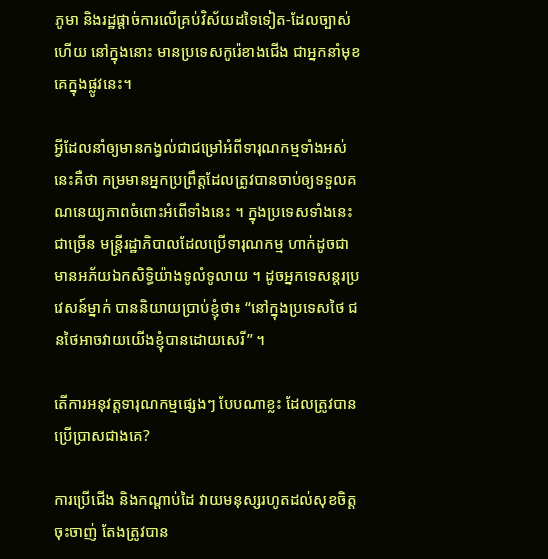ភូមា និងរដ្ឋផ្តាច់ការលើគ្រប់វិស័យដទៃទៀត-ដែលច្បាស់ហើយ នៅក្នុងនោះ មានប្រទេសកូរ៉េខាងជើង ជាអ្នកនាំមុខគេក្នុងផ្លូវនេះ។

អ្វីដែលនាំឲ្យមានកង្វល់ជាជម្រៅអំពីទារុណកម្មទាំងអស់នេះគឺថា កម្រមានអ្នកប្រព្រឹត្តដែលត្រូវបានចាប់ឲ្យទទួលគណនេយ្យភាពចំពោះអំពើទាំងនេះ ។ ក្នុងប្រទេសទាំងនេះជាច្រើន មន្ត្រីរដ្ឋាភិបាលដែលប្រើទារុណកម្ម ហាក់ដូចជាមានអភ័យឯកសិទិ្ធយ៉ាងទូលំទូលាយ ។ ដូចអ្នកទេសន្តរប្រវេសន៍ម្នាក់ បាននិយាយប្រាប់ខ្ញុំថា៖ “នៅក្នុងប្រទេសថៃ ជនថៃអាចវាយយើងខ្ញុំបានដោយសេរី” ។

តើការអនុវត្តទារុណកម្មផ្សេងៗ បែបណាខ្លះ ដែលត្រូវបានប្រើប្រាសជាងគេ?

ការប្រើជើង និងកណ្តាប់ដៃ វាយមនុស្សរហូតដល់សុខចិត្តចុះចាញ់ តែងត្រូវបាន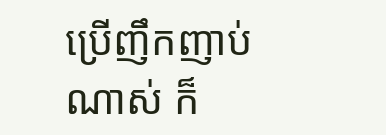ប្រើញឹកញាប់ណាស់ ក៏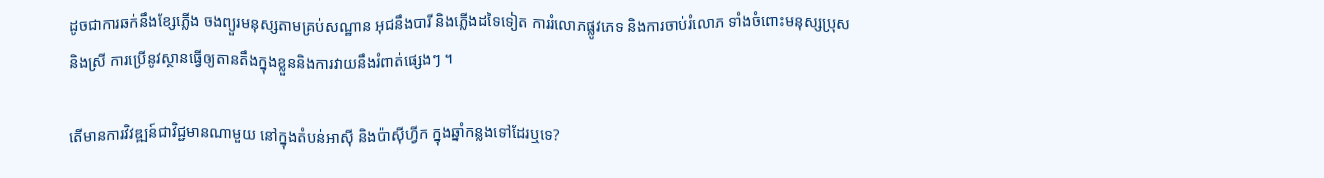ដូចជាការឆក់នឹងខ្សែភ្លើង ចងព្យួរមនុស្សតាមគ្រប់សណ្ឋាន អុជនឹងបារី និងភ្លើងដទៃទៀត ការរំលោភផ្លូវភេទ និងការចាប់រំលោភ ទាំងចំពោះមនុស្សប្រុសនិងស្រី ការប្រើនូវស្ថានធ្វើឲ្យតានតឹងក្នុងខ្លួននិងការវាយនឹងរំពាត់ផ្សេងៗ ។

តើមានការវិវឌ្ឍន៍ជាវិជ្ជមានណាមួយ នៅក្នុងតំបន់អាស៊ី និងប៉ាស៊ីហ្វីក ក្នុងឆ្នាំកន្លងទៅដែរឬទេ?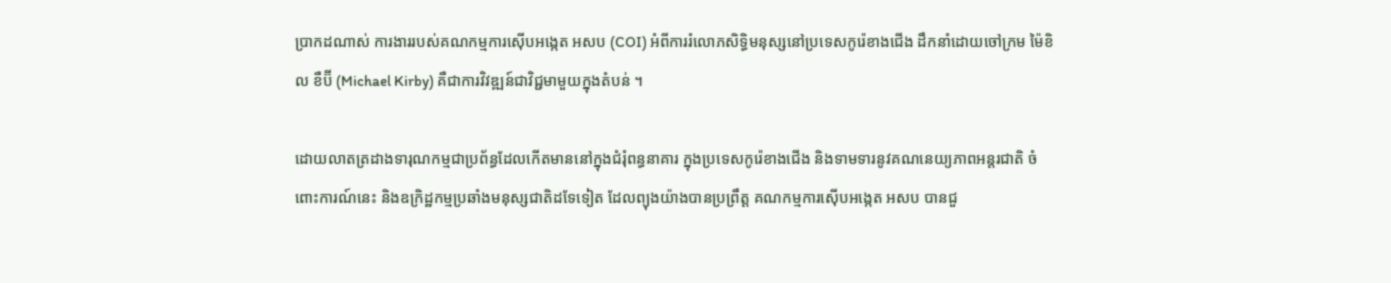ប្រាកដណាស់ ការងាររបស់គណកម្មការស៊ើបអង្កេត អសប (COI) អំពីការរំលោភសិទិ្ធមនុស្សនៅប្រទេសកូរ៉េខាងជើង ដឹកនាំដោយចៅក្រម ម៉ៃខិល ខឺប៊ី (Michael Kirby) គឺជាការវិវឌ្ឍន៍ជាវិជ្ជមាមួយក្នុងតំបន់ ។

ដោយលាតត្រដាងទារុណកម្មជាប្រព័ន្ធដែលកើតមាននៅក្នុងជំរុំពន្ធនាគារ ក្នុងប្រទេសកូរ៉េខាងជើង និងទាមទារនូវគណនេយ្យភាពអន្តរជាតិ ចំពោះការណ៍នេះ និងឧក្រិដ្ឋកម្មប្រឆាំងមនុស្សជាតិដទែទៀត ដែលព្យុងយ៉ាងបានប្រព្រឹត្ត គណកម្មការស៊ើបអង្កេត អសប បានជួ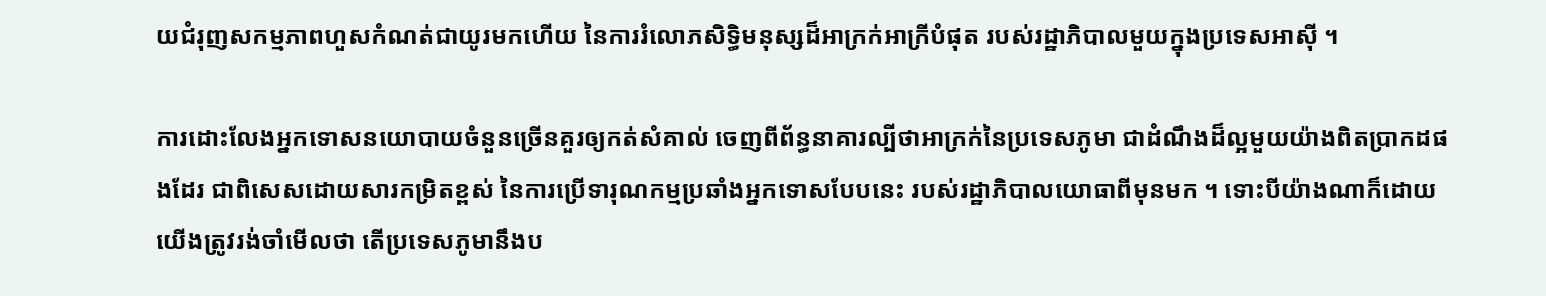យជំរុញសកម្មភាពហួសកំណត់ជាយូរមកហើយ នៃការរំលោភសិទិ្ធមនុស្សដ៏អាក្រក់អាក្រីបំផុត របស់រដ្ឋាភិបាលមួយក្នុងប្រទេសអាស៊ី ។

ការដោះលែងអ្នកទោសនយោបាយចំនួនច្រើនគួរឲ្យកត់សំគាល់ ចេញពីព័ន្ធនាគារល្បីថាអាក្រក់នៃប្រទេសភូមា ជាដំណឹងដ៏ល្អមួយយ៉ាងពិតប្រាកដផងដែរ ជាពិសេសដោយសារកម្រិតខ្ពស់ នៃការប្រើទារុណកម្មប្រឆាំងអ្នកទោសបែបនេះ របស់រដ្ឋាភិបាលយោធាពីមុនមក ។ ទោះបីយ៉ាងណាក៏ដោយ យើងត្រូវរង់ចាំមើលថា តើប្រទេសភូមានឹងប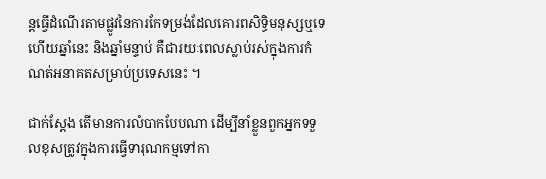ន្តធ្វើដំណើរតាមផ្លូវនៃការកែទម្រង់ដែលគោរពសិទិ្ធមនុស្សឬទេ ហើយឆ្នាំនេះ និងឆ្នាំមន្ទាប់ គឺជារយៈពេលស្លាប់រស់ក្នុងការកំណត់អនាគតសម្រាប់ប្រទេសនេះ ។

ជាក់ស្តែង តើមានការលំបាកបែបណា ដើម្បីនាំខ្លួនពួកអ្នកទទួលខុសត្រូវក្នុងការធ្វើទារុណកម្មទៅកា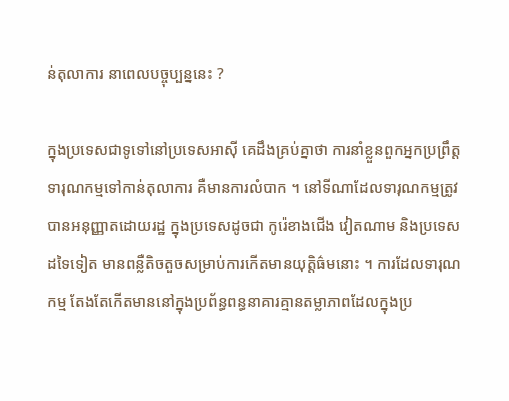ន់តុលាការ នាពេលបច្ចុប្បន្ននេះ ?

ក្នុងប្រទេសជាទូទៅនៅប្រទេសអាស៊ី គេដឹងគ្រប់គ្នាថា ការនាំខ្លួនពួកអ្នកប្រព្រឹត្តទារុណកម្មទៅកាន់តុលាការ គឺមានការលំបាក ។ នៅទីណាដែលទារុណកម្មត្រូវបានអនុញ្ញាតដោយរដ្ឋ ក្នុងប្រទេសដូចជា កូរ៉េខាងជើង វៀតណាម និងប្រទេសដទៃទៀត មានពន្លឺតិចតួចសម្រាប់ការកើតមានយុត្តិធ៌មនោះ ។ ការដែលទារុណកម្ម តែងតែកើតមាននៅក្នុងប្រព័ន្ធពន្ធនាគារគ្មានតម្លាភាពដែលក្នុងប្រ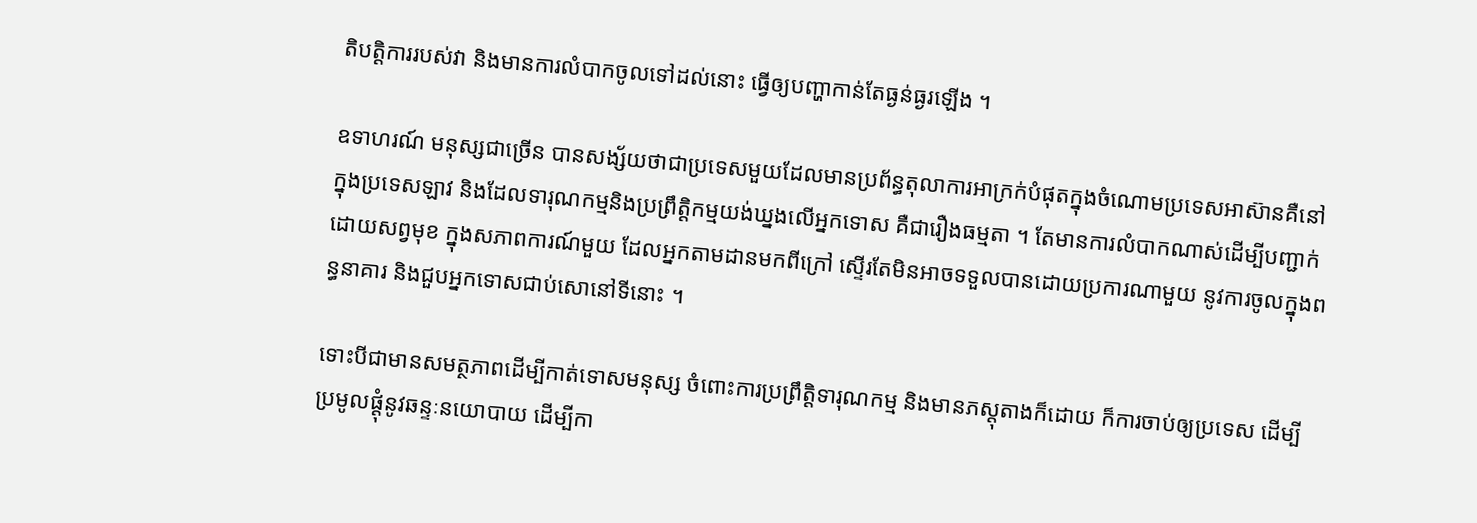តិបត្តិការរបស់វា និងមានការលំបាកចូលទៅដល់នោះ ធ្វើឲ្យបញ្ហាកាន់តែធ្ងន់ធ្ងរឡើង ។

ឧទាហរណ៍ មនុស្សជាច្រើន បានសង្ស័យថាជាប្រទេសមួយដែលមានប្រព័ន្ធតុលាការអាក្រក់បំផុតក្នុងចំណោមប្រទេសអាស៊ានគឺនៅក្នុងប្រទេសឡាវ និងដែលទារុណកម្មនិងប្រព្រឹត្តិកម្មយង់ឃ្នងលើអ្នកទោស គឺជារឿងធម្មតា ។ តែមានការលំបាកណាស់ដើម្បីបញ្ជាក់ដោយសព្វមុខ ក្នុងសភាពការណ៍មួយ ដែលអ្នកតាមដានមកពីក្រៅ ស្ទើរតែមិនអាចទទួលបានដោយប្រការណាមួយ នូវការចូលក្នុងពន្ធនាគារ និងជួបអ្នកទោសជាប់សោនៅទីនោះ ។

ទោះបីជាមានសមត្ថភាពដើម្បីកាត់ទោសមនុស្ស ចំពោះការប្រព្រឹត្តិទារុណកម្ម និងមានភស្តុតាងក៏ដោយ ក៏ការចាប់ឲ្យប្រទេស ដើម្បីប្រមូលផ្តុំនូវឆន្ទៈនយោបាយ ដើម្បីកា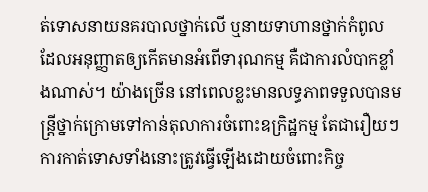ត់ទោសនាយនគរបាលថ្នាក់លើ ឬនាយទាហានថ្នាក់កំពូល ដែលអនុញ្ញាតឲ្យកើតមានអំពើទារុណកម្ម គឺជាការលំបាកខ្លាំងណាស់។ យ៉ាងច្រើន នៅពេលខ្លះមានលទ្ធភាពទទួលបានមន្ត្រីថ្នាក់ក្រោមទៅកាន់តុលាការចំពោះឧក្រិដ្ឋកម្ម តែជារឿយៗ ការកាត់ទោសទាំងនោះត្រូវធ្វើឡើងដោយចំពោះកិច្ច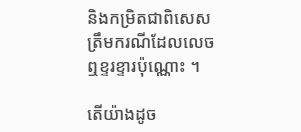និងកម្រិតជាពិសេសត្រឹមករណីដែលលេចឮខ្ទរខ្ទារប៉ុណ្ណោះ ។

តើយ៉ាងដូច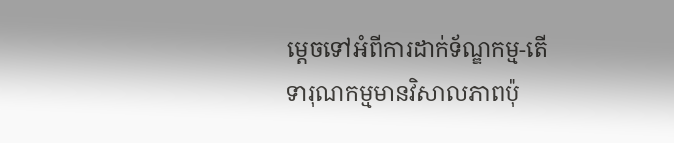ម្តេចទៅអំពីការដាក់ទ័ណ្ឌកម្ម-តើទារុណកម្មមានវិសាលភាពប៉ុ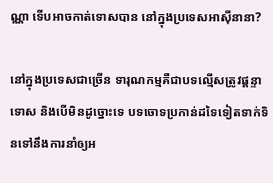ណ្ណា ទើបអាចកាត់ទោសបាន នៅក្នុងប្រទេសអាស៊ីនានា?

នៅក្នុងប្រទេសជាច្រើន ទារុណកម្មគឺជាបទល្មើសត្រូវផ្តន្ទាទោស និងបើមិនដូច្នោះទេ បទចោទប្រកាន់ដទៃទៀតទាក់ទិនទៅនឹងការនាំឲ្យអ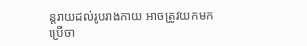ន្តរាយដល់រូបរាងកាយ អាចត្រូវយកមកប្រើចា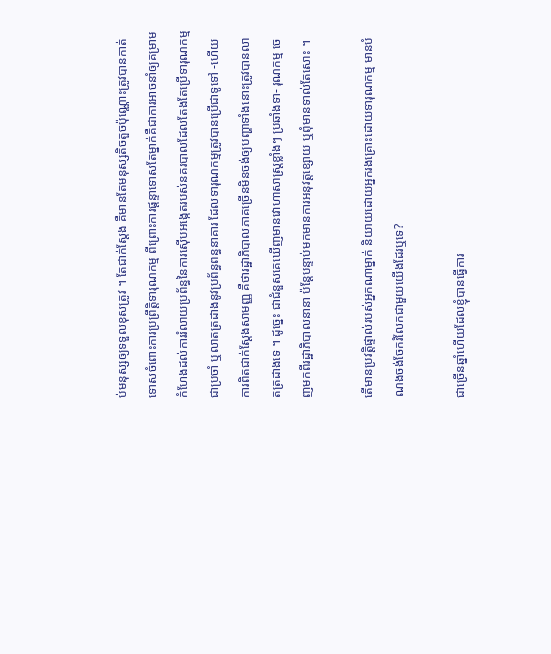ប់មនុស្សឲ្យទទួលខុសត្រូវ ។ តែជាក់ស្តែង គឺមានតែមនុស្សតិចតួចប៉ុណ្ណោះត្រូវបានកាត់ទោសចំពោះការប្រព្រឹត្តិទារុណកម្ម ពីព្រោះការផ្តន្ទាទោសតែម្នាក់គឺជាការអាចនាំឲ្យគម្រាមកំហែងដល់ការរំលាយប្រព័ន្ធនៃការស៊ើបអង្កេតរបស់នគរបាលដែលតែងតែប្រើទារុណកម្មជាប្រចាំ ឬលាតត្រដាងនូវប្រព័ន្ធពន្ធនាគារ ដែលទារុណកម្មត្រូវបានប្រើជាទូទៅ -ហើយការពិតជាក់ស្តែងសាមញ្ញ គឺថារដ្ឋាភិបាលភាគច្រើនមិនចង់ឲ្យបញ្ហាទាំងនោះត្រូវបានលាតត្រដាងទេ ។ ដូច្នេះ ជាជំនួសគេឃើញមានវោហាសាស្ត្រខ្លាំងៗ ប្រឆាំងទា- រុណកម្ម ចេញមកពីរដ្ឋាភិបាលនានា ប៉ន្តែបន្ទាប់មកមានការអនុវត្តខ្សោយ ឬពុំមានទាល់តែសោះ ។

តើមានប្រវត្តិផ្ទាល់របស់អ្នកណាម្នាក់ និយាយដោយអ្នករងគ្រោះដោយទារុណកម្ម មានបំណងចង់ចែករំលែកជាមួយយើងដែរឬទេ?

ជាច្រើនឆ្នាំហើយដែលខ្ញុំបានធ្វើការ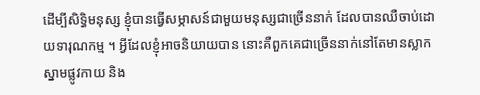ដើម្បីសិទិ្ធមនុស្ស ខ្ញុំបានធ្វើសម្ភាសន៍ជាមួយមនុស្សជាច្រើននាក់ ដែលបានឈឺចាប់ដោយទារុណកម្ម ។ អ្វីដែលខ្ញុំអាចនិយាយបាន នោះគឺពួកគេជាច្រើននាក់នៅតែមានស្លាកស្នាមផ្លូវកាយ និង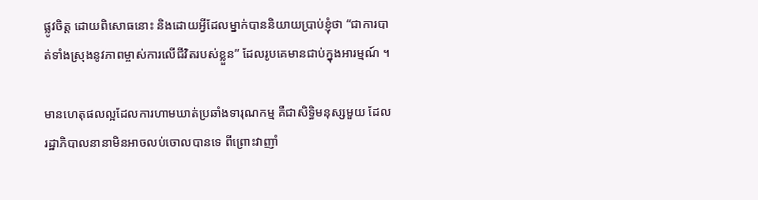ផ្លូវចិត្ត ដោយពិសោធនោះ និងដោយអ្វីដែលម្នាក់បាននិយាយប្រាប់ខ្ញុំថា “ជាការបាត់ទាំងស្រុងនូវភាពម្ចាស់ការលើជីវិតរបស់ខ្លួន” ដែលរូបគេមានជាប់ក្នុងអារម្មណ៍ ។

មានហេតុផលល្អដែលការហាមឃាត់ប្រឆាំងទារុណកម្ម គឺជាសិទិ្ធមនុស្សមួយ ដែលរដ្ឋាភិបាលនានាមិនអាចលប់ចោលបានទេ ពីព្រោះវាញាំ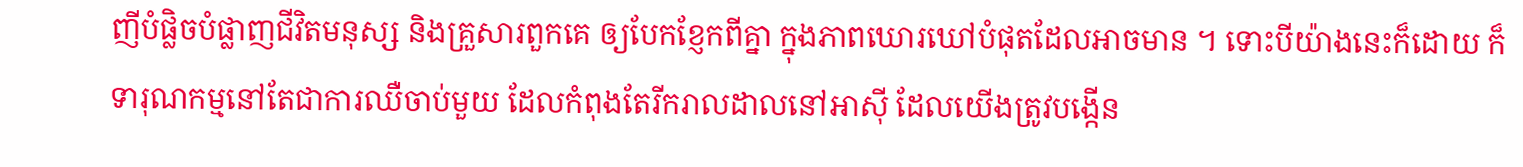ញីបំផ្លិចបំផ្លាញជីវិតមនុស្ស និងគ្រួសារពួកគេ ឲ្យបែកខ្ញែកពីគ្នា ក្នុងភាពឃោរឃៅបំផុតដែលអាចមាន ។ ទោះបីយ៉ាងនេះក៏ដោយ ក៏ទារុណកម្មនៅតែជាការឈឺចាប់មួយ ដែលកំពុងតែរីករាលដាលនៅអាស៊ី ដែលយើងត្រូវបង្កើន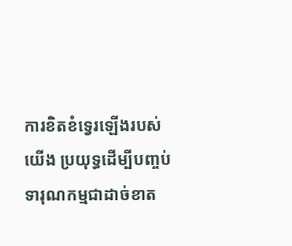ការខិតខំទ្វេរឡើងរបស់យើង ប្រយុទ្ធដើម្បីបញ្ចប់ទារុណកម្មជាដាច់ខាត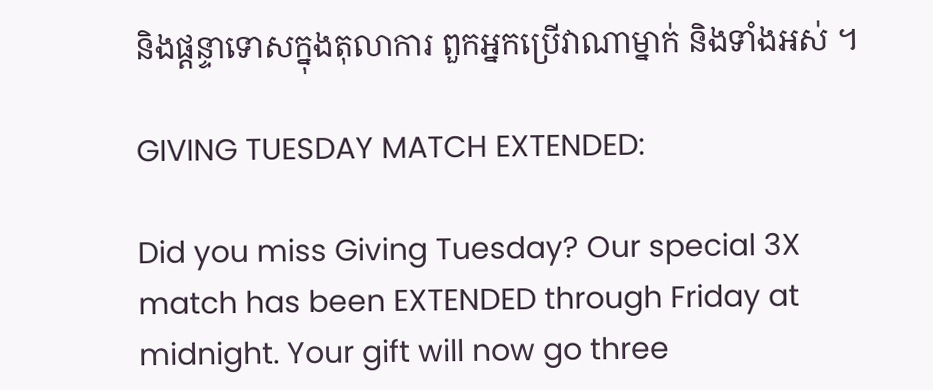និងផ្តន្ទាទោសក្នុងតុលាការ ពួកអ្នកប្រើវាណាម្នាក់ និងទាំងអស់ ។

GIVING TUESDAY MATCH EXTENDED:

Did you miss Giving Tuesday? Our special 3X match has been EXTENDED through Friday at midnight. Your gift will now go three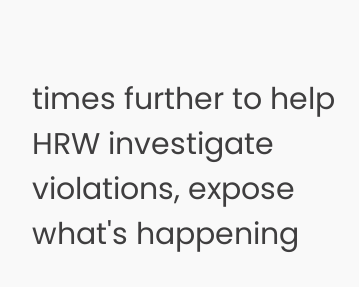times further to help HRW investigate violations, expose what's happening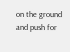on the ground and push for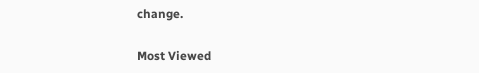change.

Most Viewed